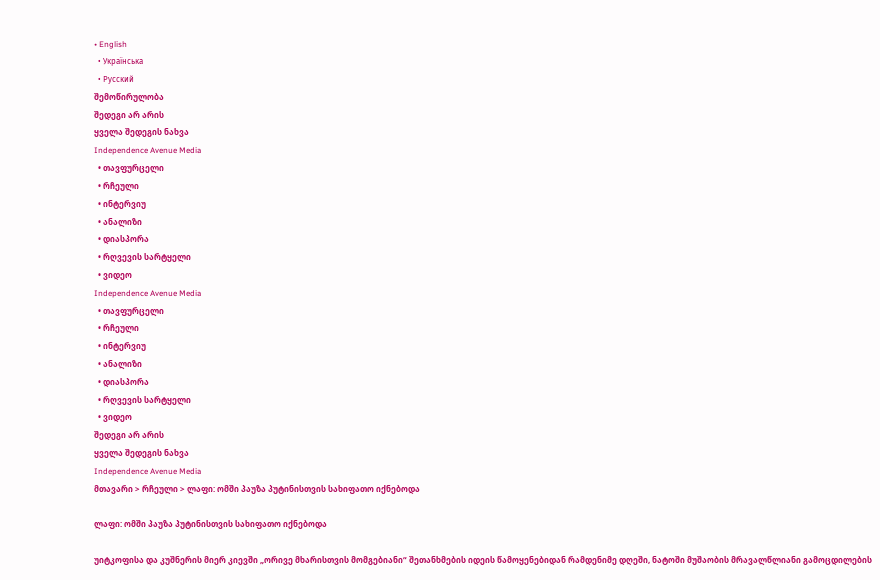• English
  • Українська
  • Русский
შემოწირულობა
შედეგი არ არის
ყველა შედეგის ნახვა
Independence Avenue Media
  • თავფურცელი
  • რჩეული
  • ინტერვიუ
  • ანალიზი
  • დიასპორა
  • რღვევის სარტყელი
  • ვიდეო
Independence Avenue Media
  • თავფურცელი
  • რჩეული
  • ინტერვიუ
  • ანალიზი
  • დიასპორა
  • რღვევის სარტყელი
  • ვიდეო
შედეგი არ არის
ყველა შედეგის ნახვა
Independence Avenue Media
მთავარი > რჩეული > ლაფი: ომში პაუზა პუტინისთვის სახიფათო იქნებოდა

ლაფი: ომში პაუზა პუტინისთვის სახიფათო იქნებოდა

უიტკოფისა და კუშნერის მიერ კიევში „ორივე მხარისთვის მომგებიანი“ შეთანხმების იდეის წამოყენებიდან რამდენიმე დღეში, ნატოში მუშაობის მრავალწლიანი გამოცდილების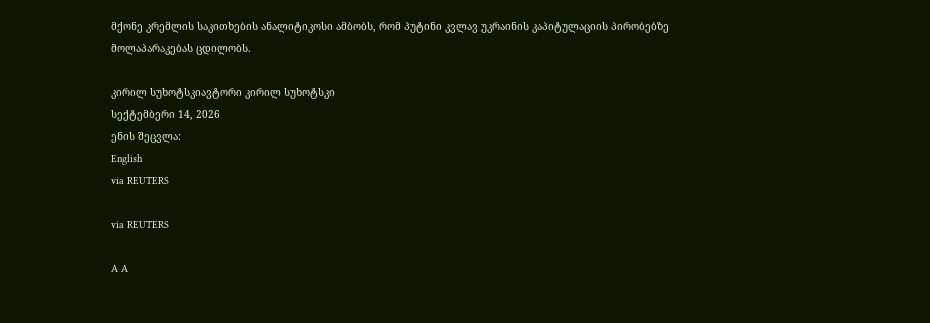მქონე კრემლის საკითხების ანალიტიკოსი ამბობს, რომ პუტინი კვლავ უკრაინის კაპიტულაციის პირობებზე მოლაპარაკებას ცდილობს.

კირილ სუხოტსკიავტორი კირილ სუხოტსკი
სექტემბერი 14, 2026
ენის შეცვლა:
English
via REUTERS

via REUTERS

A A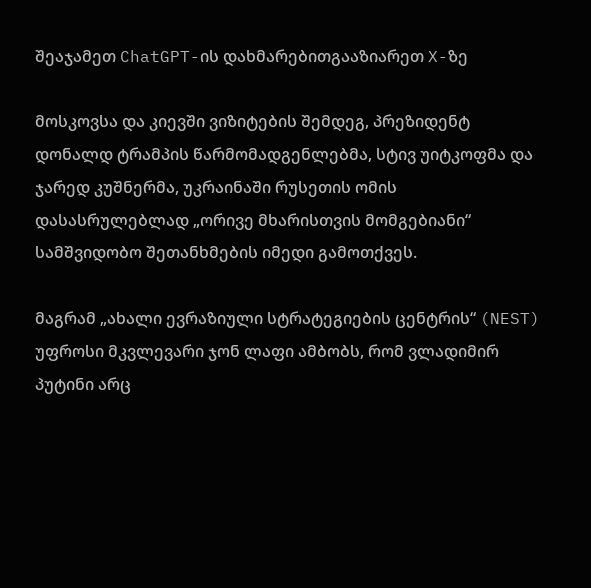შეაჯამეთ ChatGPT-ის დახმარებითგააზიარეთ X-ზე

მოსკოვსა და კიევში ვიზიტების შემდეგ, პრეზიდენტ დონალდ ტრამპის წარმომადგენლებმა, სტივ უიტკოფმა და ჯარედ კუშნერმა, უკრაინაში რუსეთის ომის დასასრულებლად „ორივე მხარისთვის მომგებიანი“ სამშვიდობო შეთანხმების იმედი გამოთქვეს.

მაგრამ „ახალი ევრაზიული სტრატეგიების ცენტრის“ (NEST) უფროსი მკვლევარი ჯონ ლაფი ამბობს, რომ ვლადიმირ პუტინი არც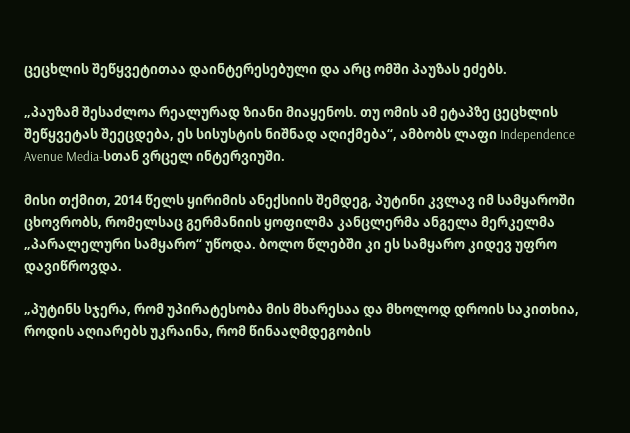ცეცხლის შეწყვეტითაა დაინტერესებული და არც ომში პაუზას ეძებს.

„პაუზამ შესაძლოა რეალურად ზიანი მიაყენოს. თუ ომის ამ ეტაპზე ცეცხლის შეწყვეტას შეეცდება, ეს სისუსტის ნიშნად აღიქმება“, ამბობს ლაფი Independence Avenue Media-სთან ვრცელ ინტერვიუში.

მისი თქმით, 2014 წელს ყირიმის ანექსიის შემდეგ, პუტინი კვლავ იმ სამყაროში ცხოვრობს, რომელსაც გერმანიის ყოფილმა კანცლერმა ანგელა მერკელმა „პარალელური სამყარო“ უწოდა. ბოლო წლებში კი ეს სამყარო კიდევ უფრო დავიწროვდა.

„პუტინს სჯერა, რომ უპირატესობა მის მხარესაა და მხოლოდ დროის საკითხია, როდის აღიარებს უკრაინა, რომ წინააღმდეგობის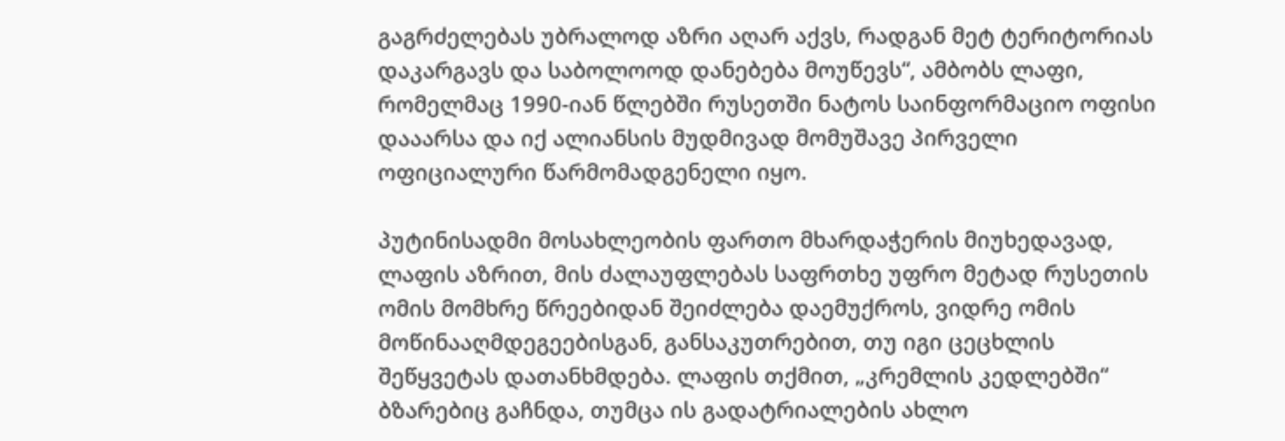გაგრძელებას უბრალოდ აზრი აღარ აქვს, რადგან მეტ ტერიტორიას დაკარგავს და საბოლოოდ დანებება მოუწევს“, ამბობს ლაფი, რომელმაც 1990-იან წლებში რუსეთში ნატოს საინფორმაციო ოფისი დააარსა და იქ ალიანსის მუდმივად მომუშავე პირველი ოფიციალური წარმომადგენელი იყო.

პუტინისადმი მოსახლეობის ფართო მხარდაჭერის მიუხედავად, ლაფის აზრით, მის ძალაუფლებას საფრთხე უფრო მეტად რუსეთის ომის მომხრე წრეებიდან შეიძლება დაემუქროს, ვიდრე ომის მოწინააღმდეგეებისგან, განსაკუთრებით, თუ იგი ცეცხლის შეწყვეტას დათანხმდება. ლაფის თქმით, „კრემლის კედლებში“ ბზარებიც გაჩნდა, თუმცა ის გადატრიალების ახლო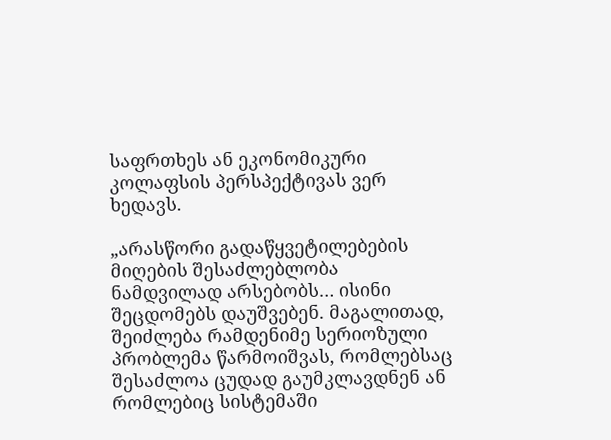საფრთხეს ან ეკონომიკური კოლაფსის პერსპექტივას ვერ ხედავს.

„არასწორი გადაწყვეტილებების მიღების შესაძლებლობა ნამდვილად არსებობს… ისინი შეცდომებს დაუშვებენ. მაგალითად, შეიძლება რამდენიმე სერიოზული პრობლემა წარმოიშვას, რომლებსაც შესაძლოა ცუდად გაუმკლავდნენ ან რომლებიც სისტემაში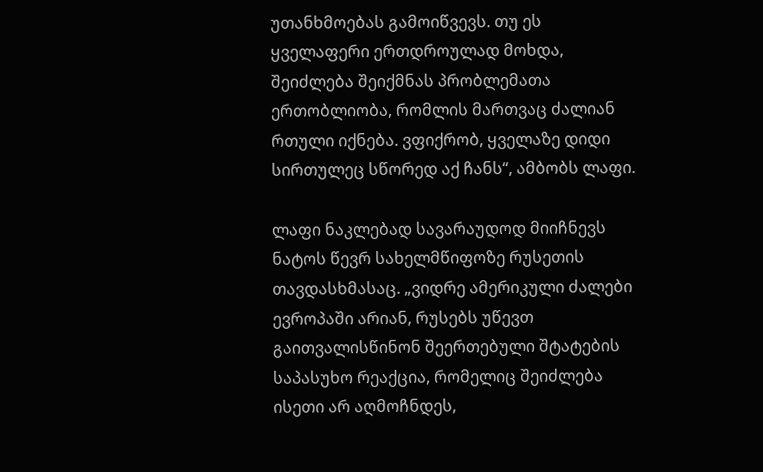უთანხმოებას გამოიწვევს. თუ ეს ყველაფერი ერთდროულად მოხდა, შეიძლება შეიქმნას პრობლემათა ერთობლიობა, რომლის მართვაც ძალიან რთული იქნება. ვფიქრობ, ყველაზე დიდი სირთულეც სწორედ აქ ჩანს“, ამბობს ლაფი.

ლაფი ნაკლებად სავარაუდოდ მიიჩნევს ნატოს წევრ სახელმწიფოზე რუსეთის თავდასხმასაც. „ვიდრე ამერიკული ძალები ევროპაში არიან, რუსებს უწევთ გაითვალისწინონ შეერთებული შტატების საპასუხო რეაქცია, რომელიც შეიძლება ისეთი არ აღმოჩნდეს,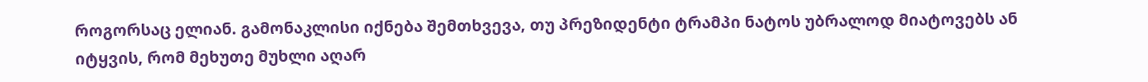როგორსაც ელიან. გამონაკლისი იქნება შემთხვევა, თუ პრეზიდენტი ტრამპი ნატოს უბრალოდ მიატოვებს ან იტყვის, რომ მეხუთე მუხლი აღარ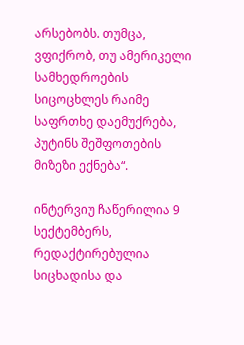არსებობს. თუმცა, ვფიქრობ, თუ ამერიკელი სამხედროების სიცოცხლეს რაიმე საფრთხე დაემუქრება, პუტინს შეშფოთების მიზეზი ექნება“.

ინტერვიუ ჩაწერილია 9 სექტემბერს, რედაქტირებულია სიცხადისა და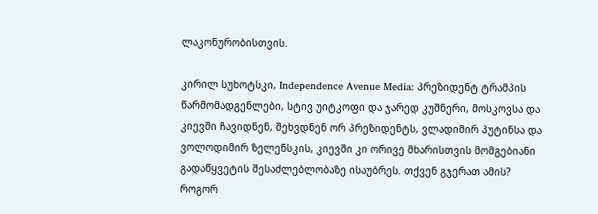ლაკონურობისთვის.

კირილ სუხოტსკი, Independence Avenue Media: პრეზიდენტ ტრამპის წარმომადგენლები, სტივ უიტკოფი და ჯარედ კუშნერი, მოსკოვსა და კიევში ჩავიდნენ, შეხვდნენ ორ პრეზიდენტს, ვლადიმირ პუტინსა და ვოლოდიმირ ზელენსკის, კიევში კი ორივე მხარისთვის მომგებიანი გადაწყვეტის შესაძლებლობაზე ისაუბრეს. თქვენ გჯერათ ამის? როგორ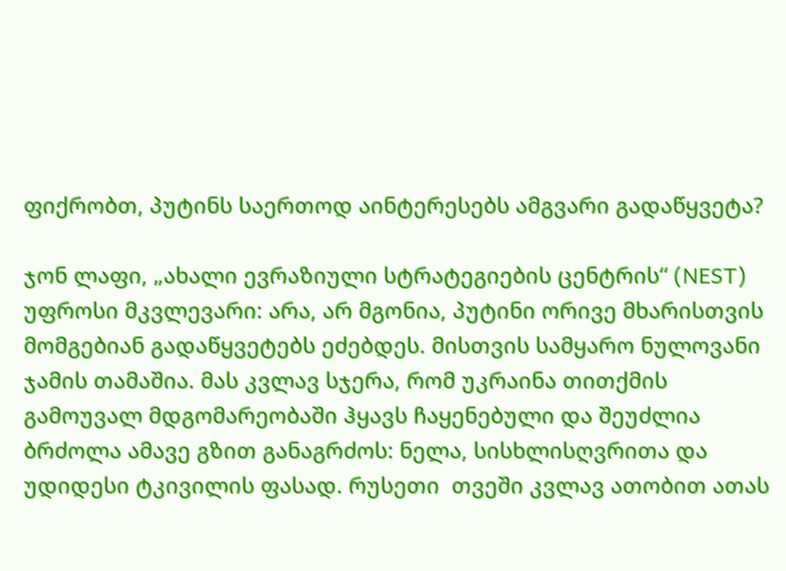ფიქრობთ, პუტინს საერთოდ აინტერესებს ამგვარი გადაწყვეტა?

ჯონ ლაფი, „ახალი ევრაზიული სტრატეგიების ცენტრის“ (NEST) უფროსი მკვლევარი: არა, არ მგონია, პუტინი ორივე მხარისთვის მომგებიან გადაწყვეტებს ეძებდეს. მისთვის სამყარო ნულოვანი ჯამის თამაშია. მას კვლავ სჯერა, რომ უკრაინა თითქმის გამოუვალ მდგომარეობაში ჰყავს ჩაყენებული და შეუძლია ბრძოლა ამავე გზით განაგრძოს: ნელა, სისხლისღვრითა და უდიდესი ტკივილის ფასად. რუსეთი  თვეში კვლავ ათობით ათას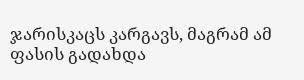ჯარისკაცს კარგავს, მაგრამ ამ ფასის გადახდა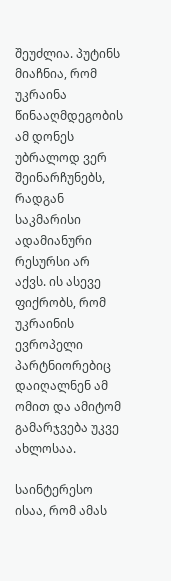შეუძლია. პუტინს მიაჩნია, რომ უკრაინა წინააღმდეგობის ამ დონეს უბრალოდ ვერ შეინარჩუნებს, რადგან საკმარისი ადამიანური რესურსი არ აქვს. ის ასევე ფიქრობს, რომ უკრაინის ევროპელი პარტნიორებიც დაიღალნენ ამ ომით და ამიტომ გამარჯვება უკვე ახლოსაა.

საინტერესო ისაა, რომ ამას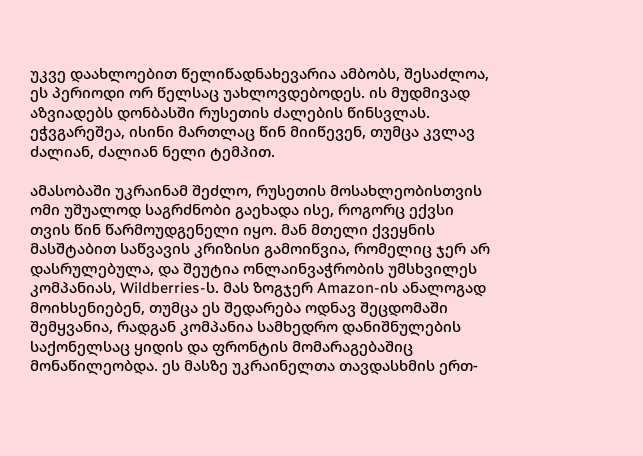უკვე დაახლოებით წელიწადნახევარია ამბობს, შესაძლოა, ეს პერიოდი ორ წელსაც უახლოვდებოდეს. ის მუდმივად აზვიადებს დონბასში რუსეთის ძალების წინსვლას. ეჭვგარეშეა, ისინი მართლაც წინ მიიწევენ, თუმცა კვლავ ძალიან, ძალიან ნელი ტემპით.

ამასობაში უკრაინამ შეძლო, რუსეთის მოსახლეობისთვის ომი უშუალოდ საგრძნობი გაეხადა ისე, როგორც ექვსი თვის წინ წარმოუდგენელი იყო. მან მთელი ქვეყნის მასშტაბით საწვავის კრიზისი გამოიწვია, რომელიც ჯერ არ დასრულებულა, და შეუტია ონლაინვაჭრობის უმსხვილეს კომპანიას, Wildberries-ს. მას ზოგჯერ Amazon-ის ანალოგად მოიხსენიებენ, თუმცა ეს შედარება ოდნავ შეცდომაში შემყვანია, რადგან კომპანია სამხედრო დანიშნულების საქონელსაც ყიდის და ფრონტის მომარაგებაშიც მონაწილეობდა. ეს მასზე უკრაინელთა თავდასხმის ერთ-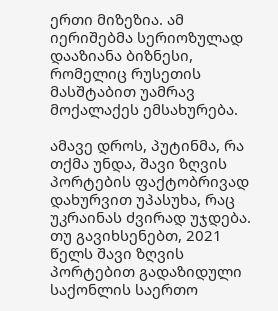ერთი მიზეზია. ამ იერიშებმა სერიოზულად დააზიანა ბიზნესი, რომელიც რუსეთის მასშტაბით უამრავ მოქალაქეს ემსახურება.

ამავე დროს, პუტინმა, რა თქმა უნდა, შავი ზღვის პორტების ფაქტობრივად დახურვით უპასუხა, რაც უკრაინას ძვირად უჯდება. თუ გავიხსენებთ, 2021 წელს შავი ზღვის პორტებით გადაზიდული საქონლის საერთო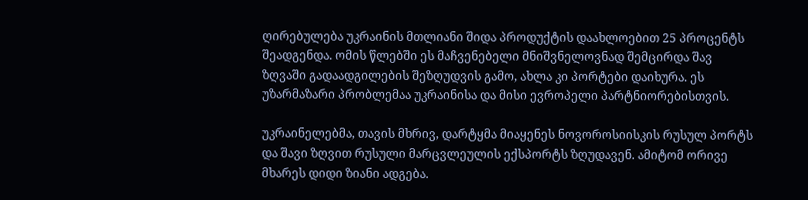ღირებულება უკრაინის მთლიანი შიდა პროდუქტის დაახლოებით 25 პროცენტს შეადგენდა. ომის წლებში ეს მაჩვენებელი მნიშვნელოვნად შემცირდა შავ ზღვაში გადაადგილების შეზღუდვის გამო, ახლა კი პორტები დაიხურა. ეს უზარმაზარი პრობლემაა უკრაინისა და მისი ევროპელი პარტნიორებისთვის.

უკრაინელებმა, თავის მხრივ, დარტყმა მიაყენეს ნოვოროსიისკის რუსულ პორტს და შავი ზღვით რუსული მარცვლეულის ექსპორტს ზღუდავენ. ამიტომ ორივე მხარეს დიდი ზიანი ადგება.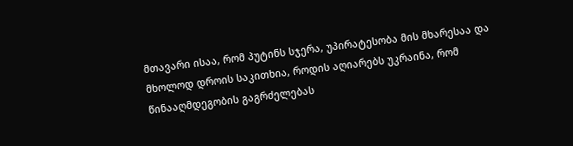მთავარი ისაა, რომ პუტინს სჯერა, უპირატესობა მის მხარესაა და მხოლოდ დროის საკითხია, როდის აღიარებს უკრაინა, რომ წინააღმდეგობის გაგრძელებას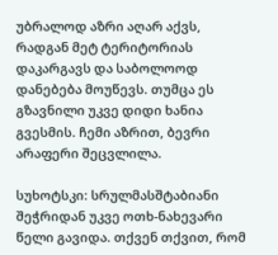უბრალოდ აზრი აღარ აქვს, რადგან მეტ ტერიტორიას დაკარგავს და საბოლოოდ დანებება მოუწევს. თუმცა ეს გზავნილი უკვე დიდი ხანია გვესმის. ჩემი აზრით, ბევრი არაფერი შეცვლილა.

სუხოტსკი: სრულმასშტაბიანი შეჭრიდან უკვე ოთხ-ნახევარი წელი გავიდა. თქვენ თქვით, რომ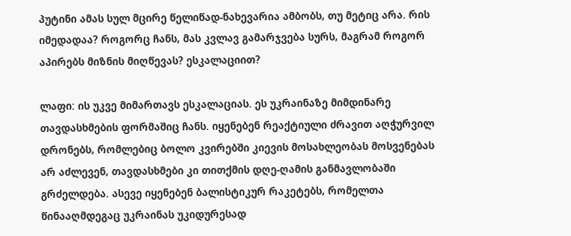პუტინი ამას სულ მცირე წელიწად-ნახევარია ამბობს, თუ მეტიც არა. რის იმედადაა? როგორც ჩანს, მას კვლავ გამარჯვება სურს, მაგრამ როგორ აპირებს მიზნის მიღწევას? ესკალაციით?

ლაფი: ის უკვე მიმართავს ესკალაციას. ეს უკრაინაზე მიმდინარე თავდასხმების ფორმაშიც ჩანს. იყენებენ რეაქტიული ძრავით აღჭურვილ დრონებს, რომლებიც ბოლო კვირებში კიევის მოსახლეობას მოსვენებას არ აძლევენ, თავდასხმები კი თითქმის დღე-ღამის განმავლობაში გრძელდება. ასევე იყენებენ ბალისტიკურ რაკეტებს, რომელთა წინააღმდეგაც უკრაინას უკიდურესად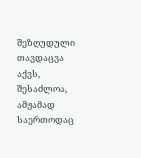შეზღუდული თავდაცვა აქვს, შესაძლოა, ამჟამად საერთოდაც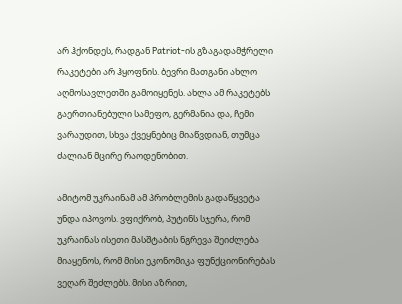არ ჰქონდეს, რადგან Patriot-ის გზაგადამჭრელი რაკეტები არ ჰყოფნის. ბევრი მათგანი ახლო აღმოსავლეთში გამოიყენეს. ახლა ამ რაკეტებს გაერთიანებული სამეფო, გერმანია და, ჩემი ვარაუდით, სხვა ქვეყნებიც მიაწვდიან, თუმცა ძალიან მცირე რაოდენობით.

ამიტომ უკრაინამ ამ პრობლემის გადაწყვეტა უნდა იპოვოს. ვფიქრობ, პუტინს სჯერა, რომ უკრაინას ისეთი მასშტაბის ნგრევა შეიძლება მიაყენოს, რომ მისი ეკონომიკა ფუნქციონირებას ვეღარ შეძლებს. მისი აზრით,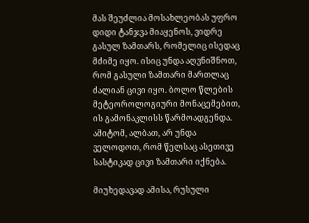მას შეუძლია მოსახლეობას უფრო დიდი ტანჯვა მიაყენოს, ვიდრე გასულ ზამთარს, რომელიც ისედაც მძიმე იყო. ისიც უნდა აღვნიშნოთ, რომ გასული ზამთარი მართლაც ძალიან ცივი იყო. ბოლო წლების მეტეოროლოგიური მონაცემებით, ის გამონაკლისს წარმოადგენდა. ამიტომ, ალბათ, არ უნდა ველოდოთ, რომ წელსაც ასეთივე სასტიკად ცივი ზამთარი იქნება.

მიუხედავად ამისა, რუსული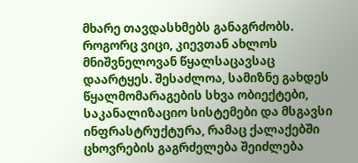მხარე თავდასხმებს განაგრძობს. როგორც ვიცი, კიევთან ახლოს მნიშვნელოვან წყალსაცავსაც დაარტყეს. შესაძლოა, სამიზნე გახდეს წყალმომარაგების სხვა ობიექტები, საკანალიზაციო სისტემები და მსგავსი ინფრასტრუქტურა, რამაც ქალაქებში ცხოვრების გაგრძელება შეიძლება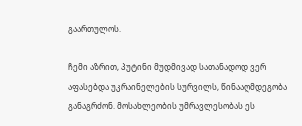გაართულოს.

ჩემი აზრით, პუტინი მუდმივად სათანადოდ ვერ აფასებდა უკრაინელების სურვილს, წინააღმდეგობა განაგრძონ. მოსახლეობის უმრავლესობას ეს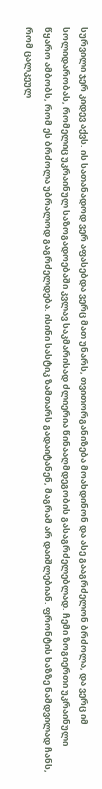სურვილი ჯერ კიდევ აქვს. ის სათანადოდ ვერ აფასებდა ვერც მათ უნარს, თვითორგანიზება მოახდინონ და ასე გააგრძელონ ბრძოლა, და ვერც იმ სოლიდარობას, რომელიც უკრაინულ საზოგადოებაში კვლავ საკმარისად ძლიერია წინააღმდეგობის გასაგრძელებლად. ჩემი ზოგიერთი უკრაინული წყარო ამბობს, რომ ეს ბრძოლა უბრალოდ გაგრძელდება. ისინი სასტიკ ზამთარს გადაიტანენ, მაგრამ არ დაიშლებიან. ფრონტის ხაზზე ნამდვილად ჩანს, რომ ცალკეულ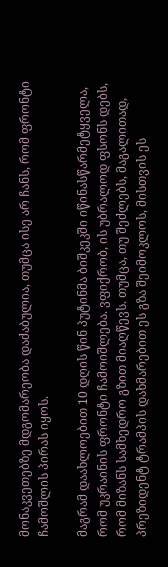მონაკვეთებზე მდგომარეობა დაძაბულია, თუმცა ისე არ ჩანს, რომ ფრონტი ჩამოშლის პირას იყოს.

მაგრამ დაახლოებით 10 დღის წინ პუტინმა ბიშკეკში იწინასწარმეტყველა, რომ უკრაინის ფრონტი ჩამოიშლება. ვფიქრობ, ის უბრალოდ ფსონს დებს, რომ მიზანს სამხედრო გზით მიაღწევს. თუმცა, თუ შეძლებს, მაგალითად, პრეზიდენტ ტრამპის დახმარებით ეს გზა შეიმოკლოს, მისთვის ეს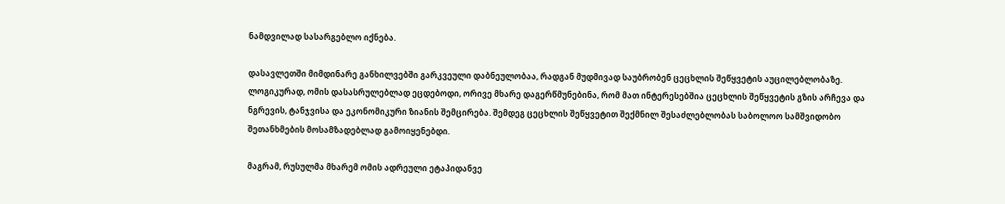ნამდვილად სასარგებლო იქნება.

დასავლეთში მიმდინარე განხილვებში გარკვეული დაბნეულობაა, რადგან მუდმივად საუბრობენ ცეცხლის შეწყვეტის აუცილებლობაზე. ლოგიკურად, ომის დასასრულებლად ეცდებოდი, ორივე მხარე დაგერწმუნებინა, რომ მათ ინტერესებშია ცეცხლის შეწყვეტის გზის არჩევა და ნგრევის, ტანჯვისა და ეკონომიკური ზიანის შემცირება. შემდეგ ცეცხლის შეწყვეტით შექმნილ შესაძლებლობას საბოლოო სამშვიდობო შეთანხმების მოსამზადებლად გამოიყენებდი.

მაგრამ, რუსულმა მხარემ ომის ადრეული ეტაპიდანვე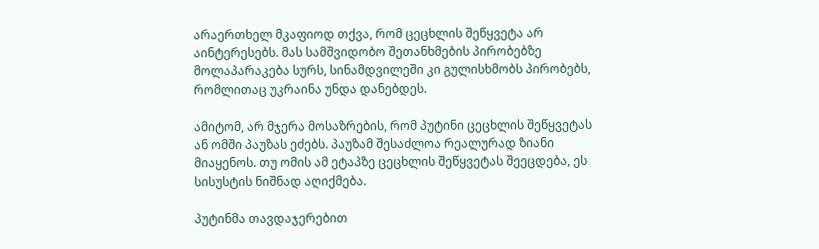არაერთხელ მკაფიოდ თქვა, რომ ცეცხლის შეწყვეტა არ აინტერესებს. მას სამშვიდობო შეთანხმების პირობებზე მოლაპარაკება სურს, სინამდვილეში კი გულისხმობს პირობებს, რომლითაც უკრაინა უნდა დანებდეს.

ამიტომ, არ მჯერა მოსაზრების, რომ პუტინი ცეცხლის შეწყვეტას ან ომში პაუზას ეძებს. პაუზამ შესაძლოა რეალურად ზიანი მიაყენოს. თუ ომის ამ ეტაპზე ცეცხლის შეწყვეტას შეეცდება, ეს სისუსტის ნიშნად აღიქმება.

პუტინმა თავდაჯერებით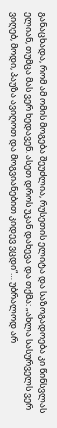განაცხადა, რომ ამ ომის მოგება შეუძლია, რუსეთის ელიტა და საზოგადოება კი წინსვლას ელიან, თუმცა მას ვერ ხედავენ. ასეთ დროს უკან დახევა და თქმა: „ახლა სასურველს ვერ ვიღებ, მოდი, პაუზა ავიღოთ და მოგვიანებით კიდევ ვცდი“… უბრალოდ არ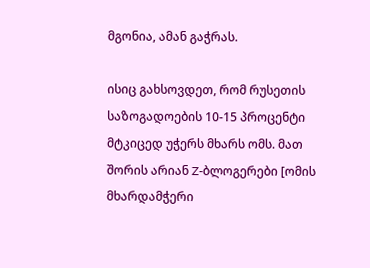მგონია, ამან გაჭრას.

ისიც გახსოვდეთ, რომ რუსეთის საზოგადოების 10-15 პროცენტი მტკიცედ უჭერს მხარს ომს. მათ შორის არიან Z-ბლოგერები [ომის მხარდამჭერი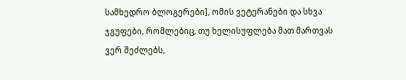სამხედრო ბლოგერები], ომის ვეტერანები და სხვა ჯგუფები, რომლებიც, თუ ხელისუფლება მათ მართვას ვერ შეძლებს,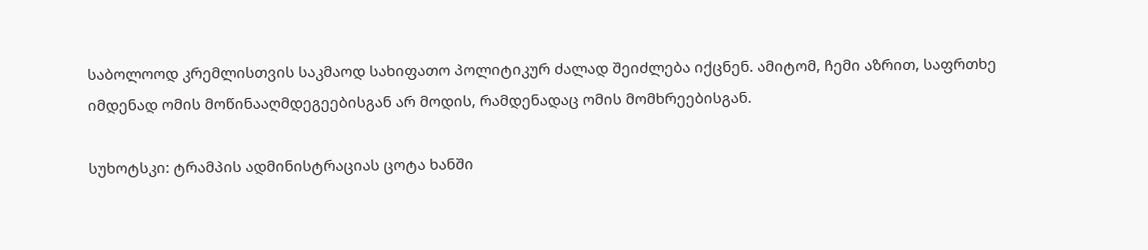საბოლოოდ კრემლისთვის საკმაოდ სახიფათო პოლიტიკურ ძალად შეიძლება იქცნენ. ამიტომ, ჩემი აზრით, საფრთხე იმდენად ომის მოწინააღმდეგეებისგან არ მოდის, რამდენადაც ომის მომხრეებისგან.

სუხოტსკი: ტრამპის ადმინისტრაციას ცოტა ხანში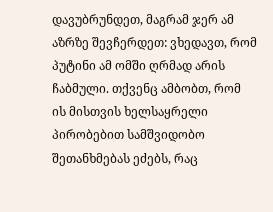დავუბრუნდეთ, მაგრამ ჯერ ამ აზრზე შევჩერდეთ: ვხედავთ, რომ პუტინი ამ ომში ღრმად არის ჩაბმული. თქვენც ამბობთ, რომ ის მისთვის ხელსაყრელი პირობებით სამშვიდობო შეთანხმებას ეძებს, რაც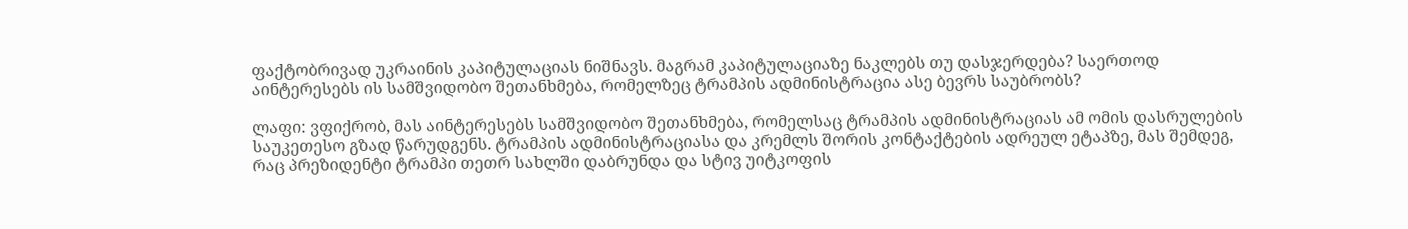ფაქტობრივად უკრაინის კაპიტულაციას ნიშნავს. მაგრამ კაპიტულაციაზე ნაკლებს თუ დასჯერდება? საერთოდ აინტერესებს ის სამშვიდობო შეთანხმება, რომელზეც ტრამპის ადმინისტრაცია ასე ბევრს საუბრობს?

ლაფი: ვფიქრობ, მას აინტერესებს სამშვიდობო შეთანხმება, რომელსაც ტრამპის ადმინისტრაციას ამ ომის დასრულების საუკეთესო გზად წარუდგენს. ტრამპის ადმინისტრაციასა და კრემლს შორის კონტაქტების ადრეულ ეტაპზე, მას შემდეგ, რაც პრეზიდენტი ტრამპი თეთრ სახლში დაბრუნდა და სტივ უიტკოფის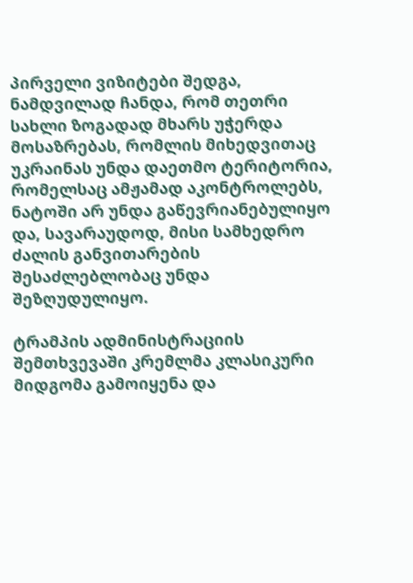პირველი ვიზიტები შედგა, ნამდვილად ჩანდა, რომ თეთრი სახლი ზოგადად მხარს უჭერდა მოსაზრებას, რომლის მიხედვითაც უკრაინას უნდა დაეთმო ტერიტორია, რომელსაც ამჟამად აკონტროლებს, ნატოში არ უნდა გაწევრიანებულიყო და, სავარაუდოდ, მისი სამხედრო ძალის განვითარების შესაძლებლობაც უნდა შეზღუდულიყო.

ტრამპის ადმინისტრაციის შემთხვევაში კრემლმა კლასიკური მიდგომა გამოიყენა და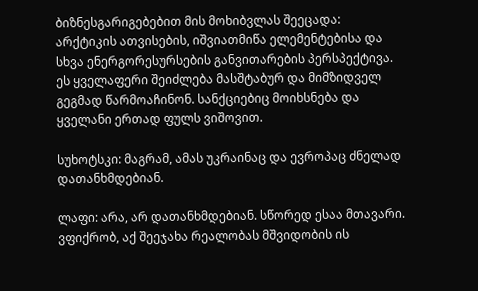ბიზნესგარიგებებით მის მოხიბვლას შეეცადა: არქტიკის ათვისების, იშვიათმიწა ელემენტებისა და სხვა ენერგორესურსების განვითარების პერსპექტივა. ეს ყველაფერი შეიძლება მასშტაბურ და მიმზიდველ გეგმად წარმოაჩინონ. სანქციებიც მოიხსნება და ყველანი ერთად ფულს ვიშოვით.

სუხოტსკი: მაგრამ, ამას უკრაინაც და ევროპაც ძნელად დათანხმდებიან.

ლაფი: არა, არ დათანხმდებიან. სწორედ ესაა მთავარი. ვფიქრობ, აქ შეეჯახა რეალობას მშვიდობის ის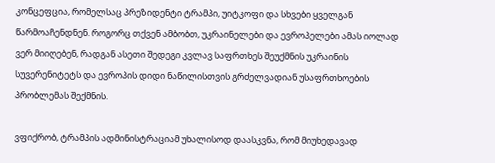კონცეფცია, რომელსაც პრეზიდენტი ტრამპი, უიტკოფი და სხვები ყველგან წარმოაჩენდნენ. როგორც თქვენ ამბობთ, უკრაინელები და ევროპელები ამას იოლად ვერ მიიღებენ, რადგან ასეთი შედეგი კვლავ საფრთხეს შეუქმნის უკრაინის სუვერენიტეტს და ევროპის დიდი ნაწილისთვის გრძელვადიან უსაფრთხოების პრობლემას შექმნის.

ვფიქრობ, ტრამპის ადმინისტრაციამ უხალისოდ დაასკვნა, რომ მიუხედავად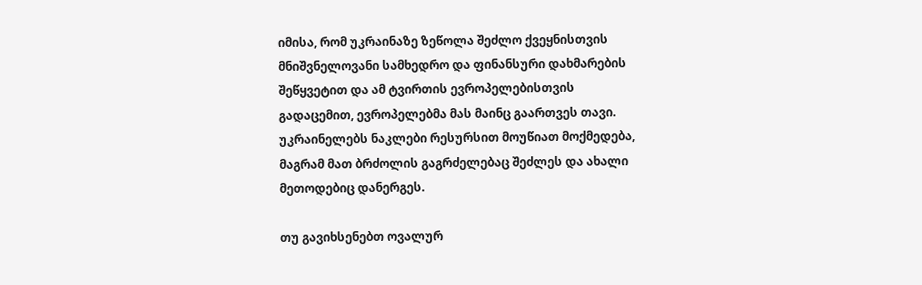იმისა, რომ უკრაინაზე ზეწოლა შეძლო ქვეყნისთვის მნიშვნელოვანი სამხედრო და ფინანსური დახმარების შეწყვეტით და ამ ტვირთის ევროპელებისთვის გადაცემით, ევროპელებმა მას მაინც გაართვეს თავი. უკრაინელებს ნაკლები რესურსით მოუწიათ მოქმედება, მაგრამ მათ ბრძოლის გაგრძელებაც შეძლეს და ახალი მეთოდებიც დანერგეს.

თუ გავიხსენებთ ოვალურ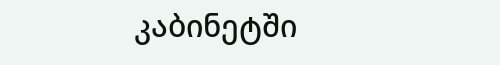კაბინეტში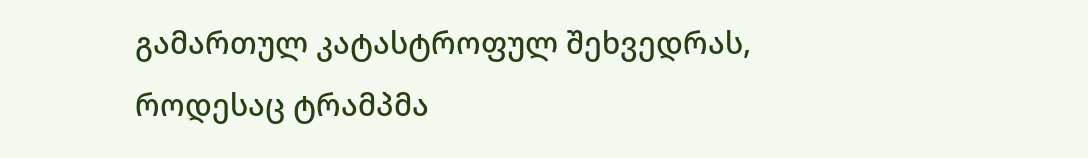გამართულ კატასტროფულ შეხვედრას, როდესაც ტრამპმა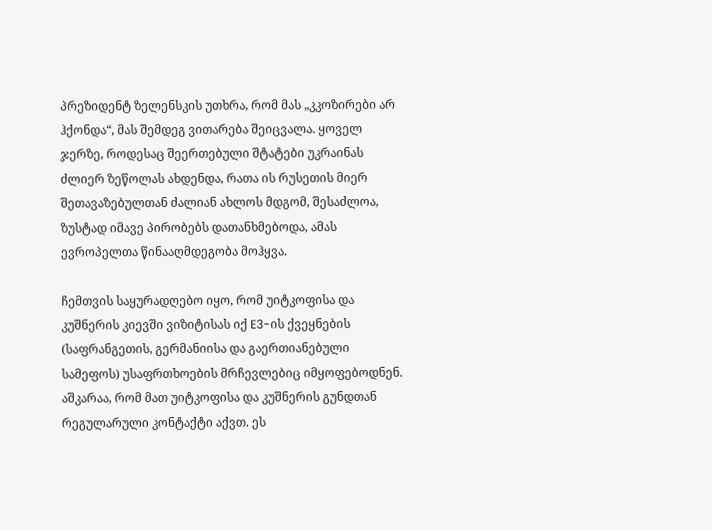პრეზიდენტ ზელენსკის უთხრა, რომ მას „კკოზირები არ ჰქონდა“, მას შემდეგ ვითარება შეიცვალა. ყოველ ჯერზე, როდესაც შეერთებული შტატები უკრაინას ძლიერ ზეწოლას ახდენდა, რათა ის რუსეთის მიერ შეთავაზებულთან ძალიან ახლოს მდგომ, შესაძლოა, ზუსტად იმავე პირობებს დათანხმებოდა, ამას ევროპელთა წინააღმდეგობა მოჰყვა.

ჩემთვის საყურადღებო იყო, რომ უიტკოფისა და კუშნერის კიევში ვიზიტისას იქ E3-ის ქვეყნების (საფრანგეთის, გერმანიისა და გაერთიანებული სამეფოს) უსაფრთხოების მრჩევლებიც იმყოფებოდნენ. აშკარაა, რომ მათ უიტკოფისა და კუშნერის გუნდთან რეგულარული კონტაქტი აქვთ. ეს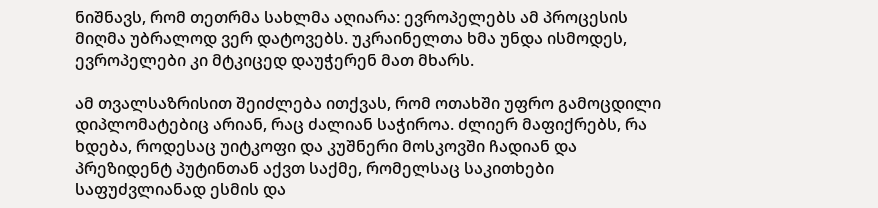ნიშნავს, რომ თეთრმა სახლმა აღიარა: ევროპელებს ამ პროცესის მიღმა უბრალოდ ვერ დატოვებს. უკრაინელთა ხმა უნდა ისმოდეს, ევროპელები კი მტკიცედ დაუჭერენ მათ მხარს.

ამ თვალსაზრისით შეიძლება ითქვას, რომ ოთახში უფრო გამოცდილი დიპლომატებიც არიან, რაც ძალიან საჭიროა. ძლიერ მაფიქრებს, რა ხდება, როდესაც უიტკოფი და კუშნერი მოსკოვში ჩადიან და პრეზიდენტ პუტინთან აქვთ საქმე, რომელსაც საკითხები საფუძვლიანად ესმის და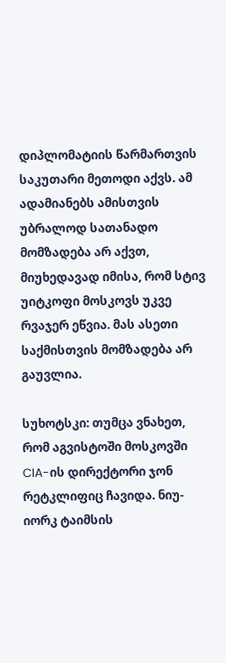დიპლომატიის წარმართვის საკუთარი მეთოდი აქვს. ამ ადამიანებს ამისთვის უბრალოდ სათანადო მომზადება არ აქვთ, მიუხედავად იმისა, რომ სტივ უიტკოფი მოსკოვს უკვე რვაჯერ ეწვია. მას ასეთი საქმისთვის მომზადება არ გაუვლია.

სუხოტსკი: თუმცა ვნახეთ, რომ აგვისტოში მოსკოვში CIA-ის დირექტორი ჯონ რეტკლიფიც ჩავიდა. ნიუ-იორკ ტაიმსის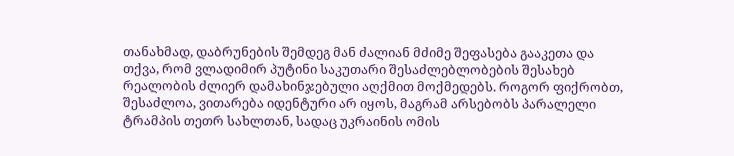თანახმად, დაბრუნების შემდეგ მან ძალიან მძიმე შეფასება გააკეთა და თქვა, რომ ვლადიმირ პუტინი საკუთარი შესაძლებლობების შესახებ რეალობის ძლიერ დამახინჯებული აღქმით მოქმედებს. როგორ ფიქრობთ, შესაძლოა, ვითარება იდენტური არ იყოს, მაგრამ არსებობს პარალელი ტრამპის თეთრ სახლთან, სადაც უკრაინის ომის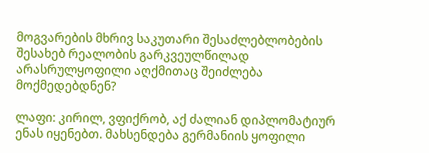მოგვარების მხრივ საკუთარი შესაძლებლობების შესახებ რეალობის გარკვეულწილად არასრულყოფილი აღქმითაც შეიძლება მოქმედებდნენ?

ლაფი: კირილ, ვფიქრობ, აქ ძალიან დიპლომატიურ ენას იყენებთ. მახსენდება გერმანიის ყოფილი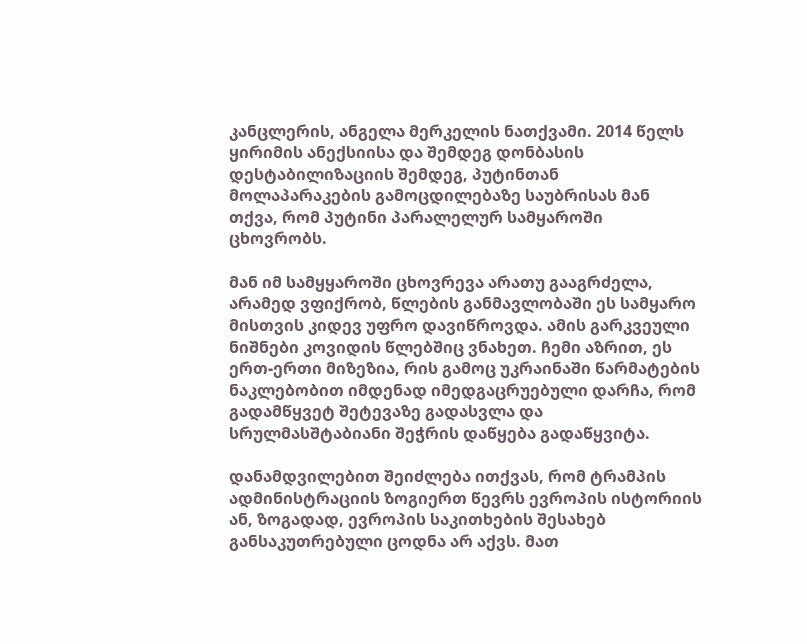კანცლერის, ანგელა მერკელის ნათქვამი. 2014 წელს ყირიმის ანექსიისა და შემდეგ დონბასის დესტაბილიზაციის შემდეგ, პუტინთან მოლაპარაკების გამოცდილებაზე საუბრისას მან თქვა, რომ პუტინი პარალელურ სამყაროში ცხოვრობს.

მან იმ სამყყაროში ცხოვრევა არათუ გააგრძელა, არამედ ვფიქრობ, წლების განმავლობაში ეს სამყარო მისთვის კიდევ უფრო დავიწროვდა. ამის გარკვეული ნიშნები კოვიდის წლებშიც ვნახეთ. ჩემი აზრით, ეს ერთ-ერთი მიზეზია, რის გამოც უკრაინაში წარმატების ნაკლებობით იმდენად იმედგაცრუებული დარჩა, რომ გადამწყვეტ შეტევაზე გადასვლა და სრულმასშტაბიანი შეჭრის დაწყება გადაწყვიტა.

დანამდვილებით შეიძლება ითქვას, რომ ტრამპის ადმინისტრაციის ზოგიერთ წევრს ევროპის ისტორიის ან, ზოგადად, ევროპის საკითხების შესახებ განსაკუთრებული ცოდნა არ აქვს. მათ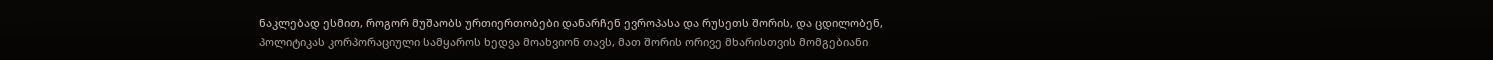ნაკლებად ესმით, როგორ მუშაობს ურთიერთობები დანარჩენ ევროპასა და რუსეთს შორის, და ცდილობენ, პოლიტიკას კორპორაციული სამყაროს ხედვა მოახვიონ თავს, მათ შორის ორივე მხარისთვის მომგებიანი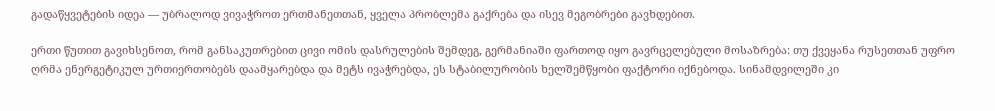გადაწყვეტების იდეა — უბრალოდ ვივაჭროთ ერთმანეთთან, ყველა პრობლემა გაქრება და ისევ მეგობრები გავხდებით.

ერთი წუთით გავიხსენოთ, რომ განსაკუთრებით ცივი ომის დასრულების შემდეგ, გერმანიაში ფართოდ იყო გავრცელებული მოსაზრება: თუ ქვეყანა რუსეთთან უფრო ღრმა ენერგეტიკულ ურთიერთობებს დაამყარებდა და მეტს ივაჭრებდა, ეს სტაბილურობის ხელშემწყობი ფაქტორი იქნებოდა. სინამდვილეში კი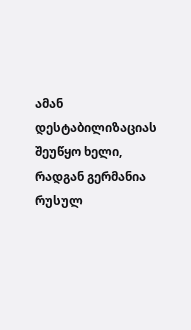ამან დესტაბილიზაციას შეუწყო ხელი, რადგან გერმანია რუსულ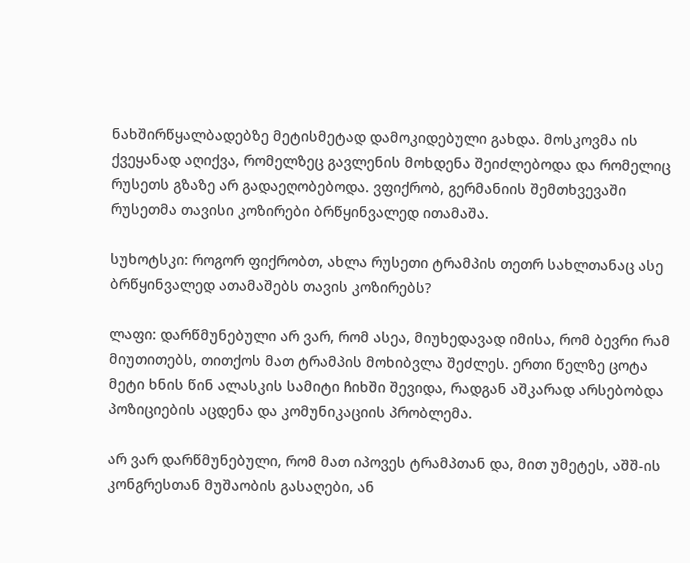ნახშირწყალბადებზე მეტისმეტად დამოკიდებული გახდა. მოსკოვმა ის ქვეყანად აღიქვა, რომელზეც გავლენის მოხდენა შეიძლებოდა და რომელიც რუსეთს გზაზე არ გადაეღობებოდა. ვფიქრობ, გერმანიის შემთხვევაში რუსეთმა თავისი კოზირები ბრწყინვალედ ითამაშა.

სუხოტსკი: როგორ ფიქრობთ, ახლა რუსეთი ტრამპის თეთრ სახლთანაც ასე ბრწყინვალედ ათამაშებს თავის კოზირებს?

ლაფი: დარწმუნებული არ ვარ, რომ ასეა, მიუხედავად იმისა, რომ ბევრი რამ მიუთითებს, თითქოს მათ ტრამპის მოხიბვლა შეძლეს. ერთი წელზე ცოტა მეტი ხნის წინ ალასკის სამიტი ჩიხში შევიდა, რადგან აშკარად არსებობდა პოზიციების აცდენა და კომუნიკაციის პრობლემა.

არ ვარ დარწმუნებული, რომ მათ იპოვეს ტრამპთან და, მით უმეტეს, აშშ-ის კონგრესთან მუშაობის გასაღები, ან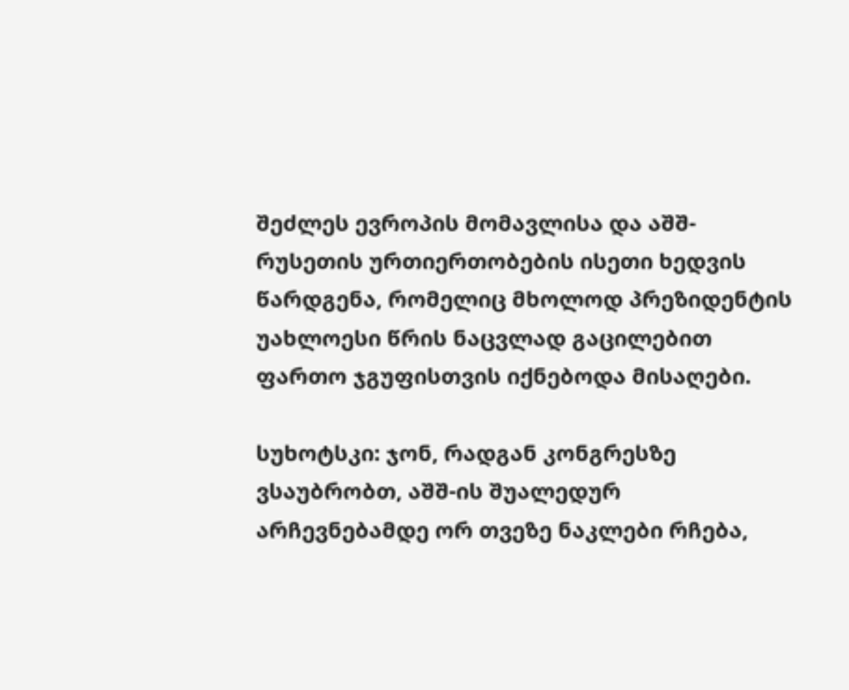შეძლეს ევროპის მომავლისა და აშშ-რუსეთის ურთიერთობების ისეთი ხედვის წარდგენა, რომელიც მხოლოდ პრეზიდენტის უახლოესი წრის ნაცვლად გაცილებით ფართო ჯგუფისთვის იქნებოდა მისაღები.

სუხოტსკი: ჯონ, რადგან კონგრესზე ვსაუბრობთ, აშშ-ის შუალედურ არჩევნებამდე ორ თვეზე ნაკლები რჩება,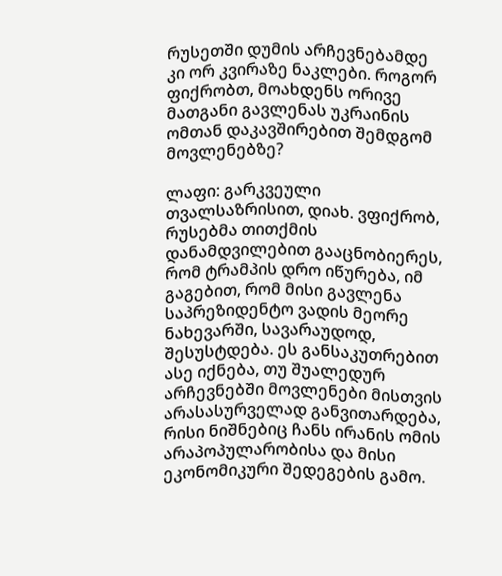რუსეთში დუმის არჩევნებამდე კი ორ კვირაზე ნაკლები. როგორ ფიქრობთ, მოახდენს ორივე მათგანი გავლენას უკრაინის ომთან დაკავშირებით შემდგომ მოვლენებზე?

ლაფი: გარკვეული თვალსაზრისით, დიახ. ვფიქრობ, რუსებმა თითქმის დანამდვილებით გააცნობიერეს, რომ ტრამპის დრო იწურება, იმ გაგებით, რომ მისი გავლენა საპრეზიდენტო ვადის მეორე ნახევარში, სავარაუდოდ, შესუსტდება. ეს განსაკუთრებით ასე იქნება, თუ შუალედურ არჩევნებში მოვლენები მისთვის არასასურველად განვითარდება, რისი ნიშნებიც ჩანს ირანის ომის არაპოპულარობისა და მისი ეკონომიკური შედეგების გამო.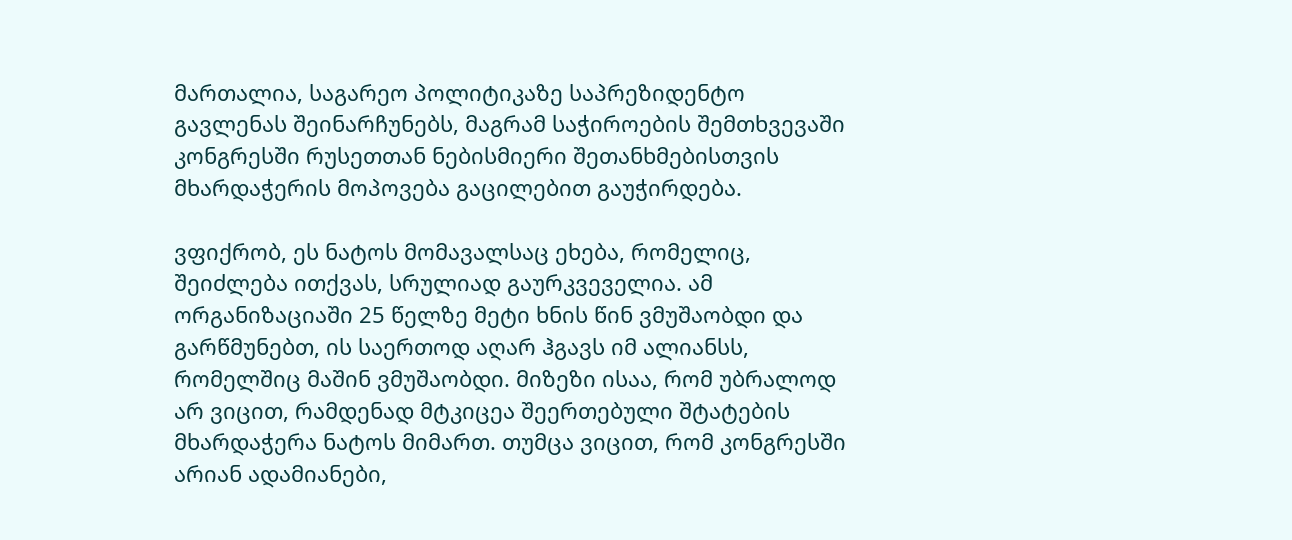მართალია, საგარეო პოლიტიკაზე საპრეზიდენტო გავლენას შეინარჩუნებს, მაგრამ საჭიროების შემთხვევაში კონგრესში რუსეთთან ნებისმიერი შეთანხმებისთვის მხარდაჭერის მოპოვება გაცილებით გაუჭირდება.

ვფიქრობ, ეს ნატოს მომავალსაც ეხება, რომელიც, შეიძლება ითქვას, სრულიად გაურკვეველია. ამ ორგანიზაციაში 25 წელზე მეტი ხნის წინ ვმუშაობდი და გარწმუნებთ, ის საერთოდ აღარ ჰგავს იმ ალიანსს, რომელშიც მაშინ ვმუშაობდი. მიზეზი ისაა, რომ უბრალოდ არ ვიცით, რამდენად მტკიცეა შეერთებული შტატების მხარდაჭერა ნატოს მიმართ. თუმცა ვიცით, რომ კონგრესში არიან ადამიანები,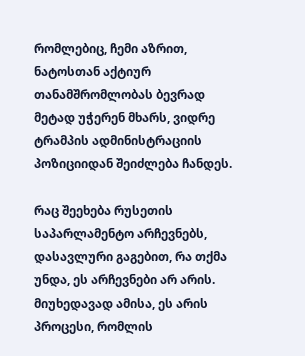რომლებიც, ჩემი აზრით, ნატოსთან აქტიურ თანამშრომლობას ბევრად მეტად უჭერენ მხარს, ვიდრე ტრამპის ადმინისტრაციის პოზიციიდან შეიძლება ჩანდეს.

რაც შეეხება რუსეთის საპარლამენტო არჩევნებს, დასავლური გაგებით, რა თქმა უნდა, ეს არჩევნები არ არის. მიუხედავად ამისა, ეს არის პროცესი, რომლის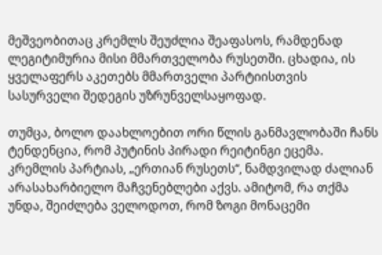მეშვეობითაც კრემლს შეუძლია შეაფასოს, რამდენად ლეგიტიმურია მისი მმართველობა რუსეთში. ცხადია, ის ყველაფერს აკეთებს მმართველი პარტიისთვის სასურველი შედეგის უზრუნველსაყოფად.

თუმცა, ბოლო დაახლოებით ორი წლის განმავლობაში ჩანს ტენდენცია, რომ პუტინის პირადი რეიტინგი ეცემა. კრემლის პარტიას, „ერთიან რუსეთს“, ნამდვილად ძალიან არასახარბიელო მაჩვენებლები აქვს. ამიტომ, რა თქმა უნდა, შეიძლება ველოდოთ, რომ ზოგი მონაცემი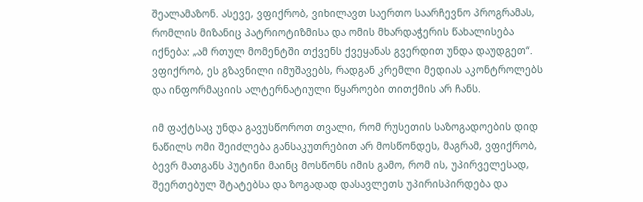შეალამაზონ. ასევე, ვფიქრობ, ვიხილავთ საერთო საარჩევნო პროგრამას, რომლის მიზანიც პატრიოტიზმისა და ომის მხარდაჭერის წახალისება იქნება: „ამ რთულ მომენტში თქვენს ქვეყანას გვერდით უნდა დაუდგეთ“. ვფიქრობ, ეს გზავნილი იმუშავებს, რადგან კრემლი მედიას აკონტროლებს და ინფორმაციის ალტერნატიული წყაროები თითქმის არ ჩანს.

იმ ფაქტსაც უნდა გავუსწოროთ თვალი, რომ რუსეთის საზოგადოების დიდ ნაწილს ომი შეიძლება განსაკუთრებით არ მოსწონდეს, მაგრამ, ვფიქრობ, ბევრ მათგანს პუტინი მაინც მოსწონს იმის გამო, რომ ის, უპირველესად, შეერთებულ შტატებსა და ზოგადად დასავლეთს უპირისპირდება და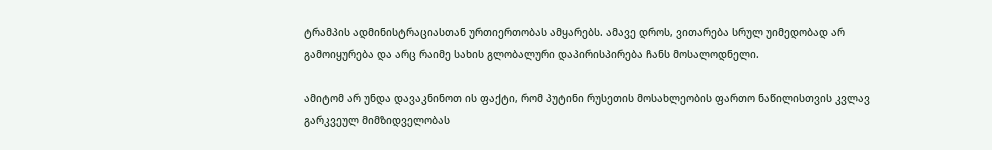ტრამპის ადმინისტრაციასთან ურთიერთობას ამყარებს. ამავე დროს, ვითარება სრულ უიმედობად არ გამოიყურება და არც რაიმე სახის გლობალური დაპირისპირება ჩანს მოსალოდნელი.

ამიტომ არ უნდა დავაკნინოთ ის ფაქტი, რომ პუტინი რუსეთის მოსახლეობის ფართო ნაწილისთვის კვლავ გარკვეულ მიმზიდველობას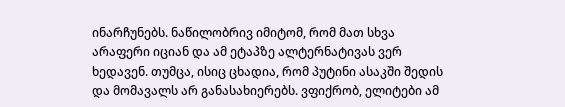ინარჩუნებს. ნაწილობრივ იმიტომ, რომ მათ სხვა არაფერი იციან და ამ ეტაპზე ალტერნატივას ვერ ხედავენ. თუმცა, ისიც ცხადია, რომ პუტინი ასაკში შედის და მომავალს არ განასახიერებს. ვფიქრობ, ელიტები ამ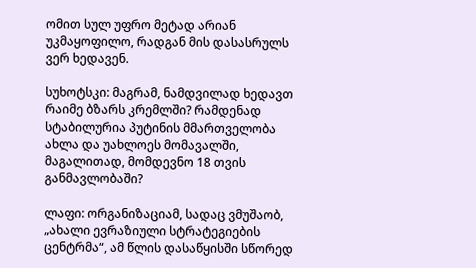ომით სულ უფრო მეტად არიან უკმაყოფილო, რადგან მის დასასრულს ვერ ხედავენ.

სუხოტსკი: მაგრამ, ნამდვილად ხედავთ რაიმე ბზარს კრემლში? რამდენად სტაბილურია პუტინის მმართველობა ახლა და უახლოეს მომავალში, მაგალითად, მომდევნო 18 თვის განმავლობაში?

ლაფი: ორგანიზაციამ, სადაც ვმუშაობ, „ახალი ევრაზიული სტრატეგიების ცენტრმა“, ამ წლის დასაწყისში სწორედ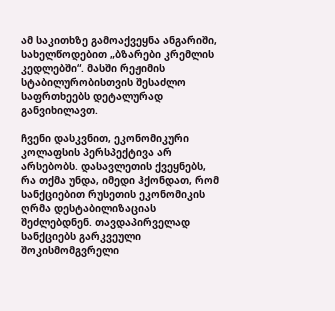ამ საკითხზე გამოაქვეყნა ანგარიში, სახელწოდებით „ბზარები კრემლის კედლებში“. მასში რეჟიმის სტაბილურობისთვის შესაძლო საფრთხეებს დეტალურად განვიხილავთ.

ჩვენი დასკვნით, ეკონომიკური კოლაფსის პერსპექტივა არ არსებობს. დასავლეთის ქვეყნებს, რა თქმა უნდა, იმედი ჰქონდათ, რომ სანქციებით რუსეთის ეკონომიკის ღრმა დესტაბილიზაციას შეძლებდნენ. თავდაპირველად სანქციებს გარკვეული შოკისმომგვრელი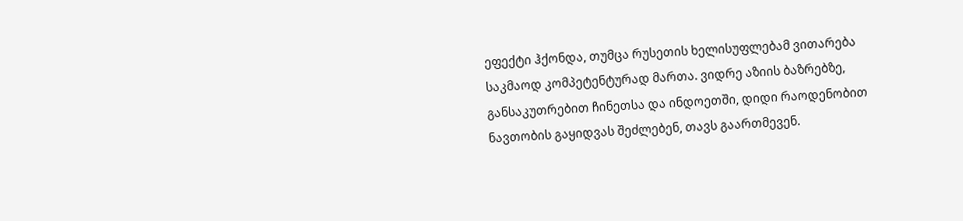ეფექტი ჰქონდა, თუმცა რუსეთის ხელისუფლებამ ვითარება საკმაოდ კომპეტენტურად მართა. ვიდრე აზიის ბაზრებზე, განსაკუთრებით ჩინეთსა და ინდოეთში, დიდი რაოდენობით ნავთობის გაყიდვას შეძლებენ, თავს გაართმევენ.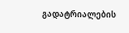გადატრიალების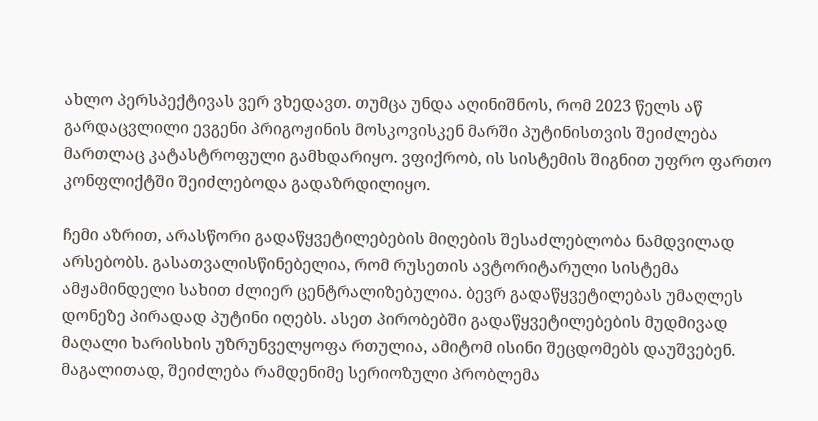ახლო პერსპექტივას ვერ ვხედავთ. თუმცა უნდა აღინიშნოს, რომ 2023 წელს აწ გარდაცვლილი ევგენი პრიგოჟინის მოსკოვისკენ მარში პუტინისთვის შეიძლება მართლაც კატასტროფული გამხდარიყო. ვფიქრობ, ის სისტემის შიგნით უფრო ფართო კონფლიქტში შეიძლებოდა გადაზრდილიყო.

ჩემი აზრით, არასწორი გადაწყვეტილებების მიღების შესაძლებლობა ნამდვილად არსებობს. გასათვალისწინებელია, რომ რუსეთის ავტორიტარული სისტემა ამჟამინდელი სახით ძლიერ ცენტრალიზებულია. ბევრ გადაწყვეტილებას უმაღლეს დონეზე პირადად პუტინი იღებს. ასეთ პირობებში გადაწყვეტილებების მუდმივად მაღალი ხარისხის უზრუნველყოფა რთულია, ამიტომ ისინი შეცდომებს დაუშვებენ. მაგალითად, შეიძლება რამდენიმე სერიოზული პრობლემა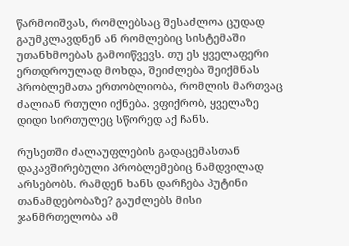წარმოიშვას, რომლებსაც შესაძლოა ცუდად გაუმკლავდნენ ან რომლებიც სისტემაში უთანხმოებას გამოიწვევს. თუ ეს ყველაფერი ერთდროულად მოხდა, შეიძლება შეიქმნას პრობლემათა ერთობლიობა, რომლის მართვაც ძალიან რთული იქნება. ვფიქრობ, ყველაზე დიდი სირთულეც სწორედ აქ ჩანს.

რუსეთში ძალაუფლების გადაცემასთან დაკავშირებული პრობლემებიც ნამდვილად არსებობს. რამდენ ხანს დარჩება პუტინი თანამდებობაზე? გაუძლებს მისი ჯანმრთელობა ამ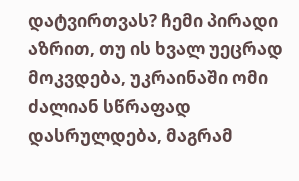დატვირთვას? ჩემი პირადი აზრით, თუ ის ხვალ უეცრად მოკვდება, უკრაინაში ომი ძალიან სწრაფად დასრულდება, მაგრამ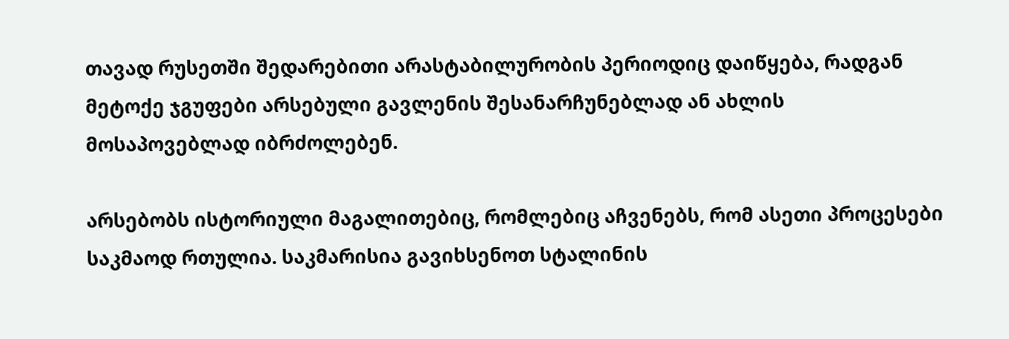თავად რუსეთში შედარებითი არასტაბილურობის პერიოდიც დაიწყება, რადგან მეტოქე ჯგუფები არსებული გავლენის შესანარჩუნებლად ან ახლის მოსაპოვებლად იბრძოლებენ.

არსებობს ისტორიული მაგალითებიც, რომლებიც აჩვენებს, რომ ასეთი პროცესები საკმაოდ რთულია. საკმარისია გავიხსენოთ სტალინის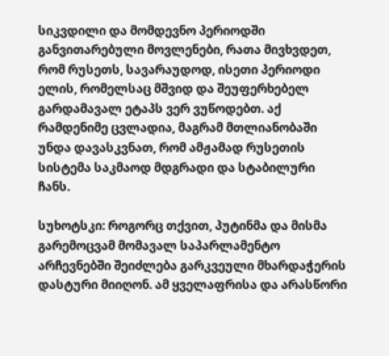სიკვდილი და მომდევნო პერიოდში განვითარებული მოვლენები, რათა მივხვდეთ, რომ რუსეთს, სავარაუდოდ, ისეთი პერიოდი ელის, რომელსაც მშვიდ და შეუფერხებელ გარდამავალ ეტაპს ვერ ვუწოდებთ. აქ რამდენიმე ცვლადია, მაგრამ მთლიანობაში უნდა დავასკვნათ, რომ ამჟამად რუსეთის სისტემა საკმაოდ მდგრადი და სტაბილური ჩანს.

სუხოტსკი: როგორც თქვით, პუტინმა და მისმა გარემოცვამ მომავალ საპარლამენტო არჩევნებში შეიძლება გარკვეული მხარდაჭერის დასტური მიიღონ. ამ ყველაფრისა და არასწორი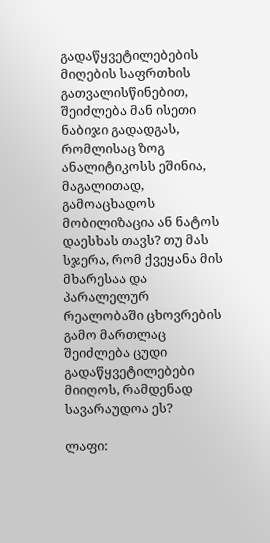გადაწყვეტილებების მიღების საფრთხის გათვალისწინებით, შეიძლება მან ისეთი ნაბიჯი გადადგას, რომლისაც ზოგ ანალიტიკოსს ეშინია, მაგალითად, გამოაცხადოს მობილიზაცია ან ნატოს დაესხას თავს? თუ მას სჯერა, რომ ქვეყანა მის მხარესაა და პარალელურ რეალობაში ცხოვრების გამო მართლაც შეიძლება ცუდი გადაწყვეტილებები მიიღოს, რამდენად სავარაუდოა ეს?

ლაფი: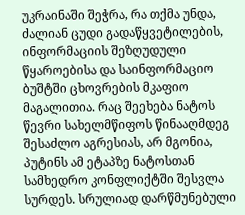უკრაინაში შეჭრა, რა თქმა უნდა, ძალიან ცუდი გადაწყვეტილების, ინფორმაციის შეზღუდული წყაროებისა და საინფორმაციო ბუშტში ცხოვრების მკაფიო მაგალითია. რაც შეეხება ნატოს წევრი სახელმწიფოს წინააღმდეგ შესაძლო აგრესიას, არ მგონია, პუტინს ამ ეტაპზე ნატოსთან სამხედრო კონფლიქტში შესვლა სურდეს. სრულიად დარწმუნებული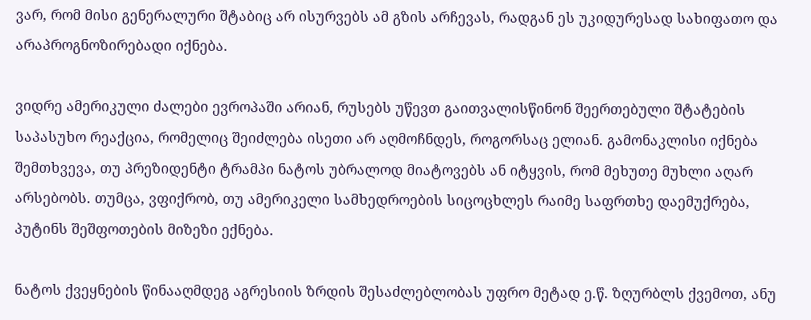ვარ, რომ მისი გენერალური შტაბიც არ ისურვებს ამ გზის არჩევას, რადგან ეს უკიდურესად სახიფათო და არაპროგნოზირებადი იქნება.

ვიდრე ამერიკული ძალები ევროპაში არიან, რუსებს უწევთ გაითვალისწინონ შეერთებული შტატების საპასუხო რეაქცია, რომელიც შეიძლება ისეთი არ აღმოჩნდეს, როგორსაც ელიან. გამონაკლისი იქნება შემთხვევა, თუ პრეზიდენტი ტრამპი ნატოს უბრალოდ მიატოვებს ან იტყვის, რომ მეხუთე მუხლი აღარ არსებობს. თუმცა, ვფიქრობ, თუ ამერიკელი სამხედროების სიცოცხლეს რაიმე საფრთხე დაემუქრება, პუტინს შეშფოთების მიზეზი ექნება.

ნატოს ქვეყნების წინააღმდეგ აგრესიის ზრდის შესაძლებლობას უფრო მეტად ე.წ. ზღურბლს ქვემოთ, ანუ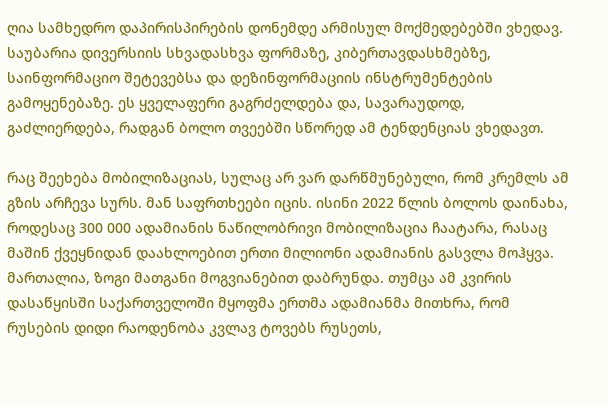ღია სამხედრო დაპირისპირების დონემდე არმისულ მოქმედებებში ვხედავ. საუბარია დივერსიის სხვადასხვა ფორმაზე, კიბერთავდასხმებზე, საინფორმაციო შეტევებსა და დეზინფორმაციის ინსტრუმენტების გამოყენებაზე. ეს ყველაფერი გაგრძელდება და, სავარაუდოდ, გაძლიერდება, რადგან ბოლო თვეებში სწორედ ამ ტენდენციას ვხედავთ.

რაც შეეხება მობილიზაციას, სულაც არ ვარ დარწმუნებული, რომ კრემლს ამ გზის არჩევა სურს. მან საფრთხეები იცის. ისინი 2022 წლის ბოლოს დაინახა, როდესაც 300 000 ადამიანის ნაწილობრივი მობილიზაცია ჩაატარა, რასაც მაშინ ქვეყნიდან დაახლოებით ერთი მილიონი ადამიანის გასვლა მოჰყვა. მართალია, ზოგი მათგანი მოგვიანებით დაბრუნდა. თუმცა ამ კვირის დასაწყისში საქართველოში მყოფმა ერთმა ადამიანმა მითხრა, რომ რუსების დიდი რაოდენობა კვლავ ტოვებს რუსეთს,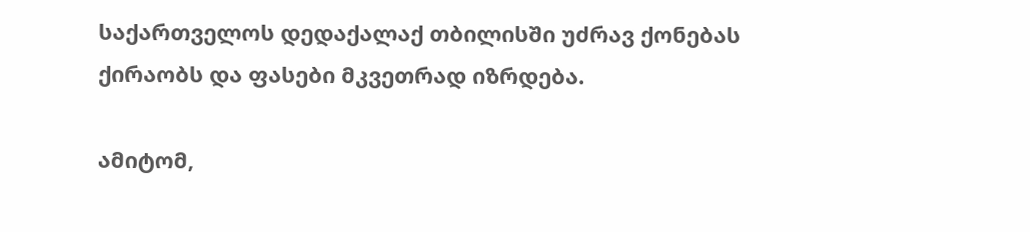საქართველოს დედაქალაქ თბილისში უძრავ ქონებას ქირაობს და ფასები მკვეთრად იზრდება.

ამიტომ,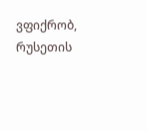ვფიქრობ, რუსეთის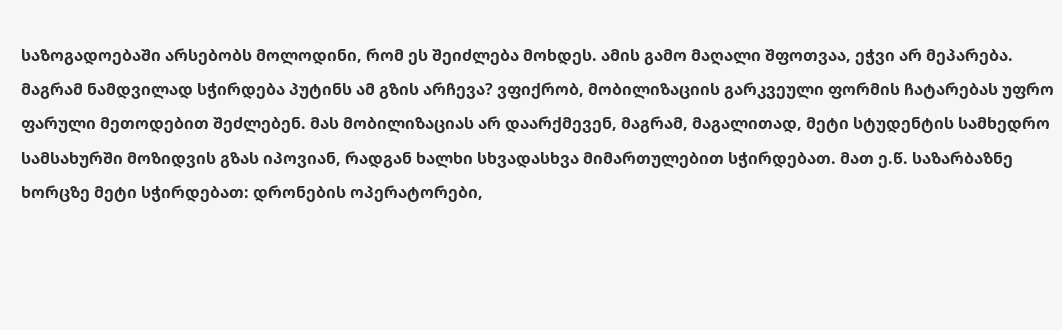საზოგადოებაში არსებობს მოლოდინი, რომ ეს შეიძლება მოხდეს. ამის გამო მაღალი შფოთვაა, ეჭვი არ მეპარება. მაგრამ ნამდვილად სჭირდება პუტინს ამ გზის არჩევა? ვფიქრობ, მობილიზაციის გარკვეული ფორმის ჩატარებას უფრო ფარული მეთოდებით შეძლებენ. მას მობილიზაციას არ დაარქმევენ, მაგრამ, მაგალითად, მეტი სტუდენტის სამხედრო სამსახურში მოზიდვის გზას იპოვიან, რადგან ხალხი სხვადასხვა მიმართულებით სჭირდებათ. მათ ე.წ. საზარბაზნე ხორცზე მეტი სჭირდებათ: დრონების ოპერატორები,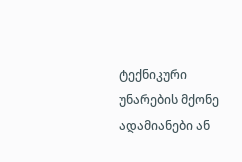ტექნიკური უნარების მქონე ადამიანები ან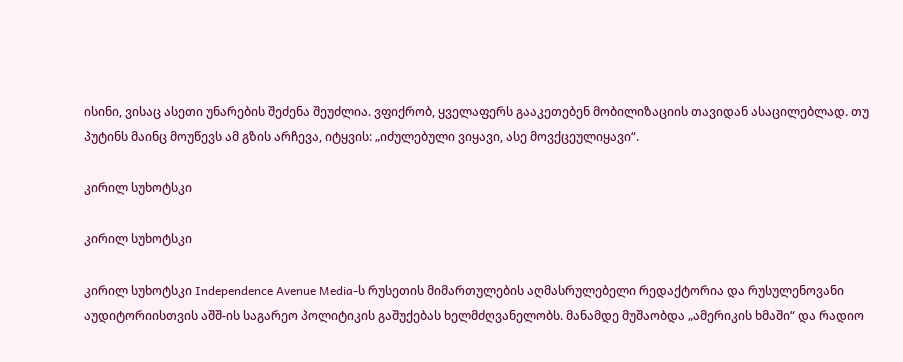ისინი, ვისაც ასეთი უნარების შეძენა შეუძლია. ვფიქრობ, ყველაფერს გააკეთებენ მობილიზაციის თავიდან ასაცილებლად. თუ პუტინს მაინც მოუწევს ამ გზის არჩევა, იტყვის: „იძულებული ვიყავი, ასე მოვქცეულიყავი“.

კირილ სუხოტსკი

კირილ სუხოტსკი

კირილ სუხოტსკი Independence Avenue Media-ს რუსეთის მიმართულების აღმასრულებელი რედაქტორია და რუსულენოვანი აუდიტორიისთვის აშშ-ის საგარეო პოლიტიკის გაშუქებას ხელმძღვანელობს. მანამდე მუშაობდა „ამერიკის ხმაში“ და რადიო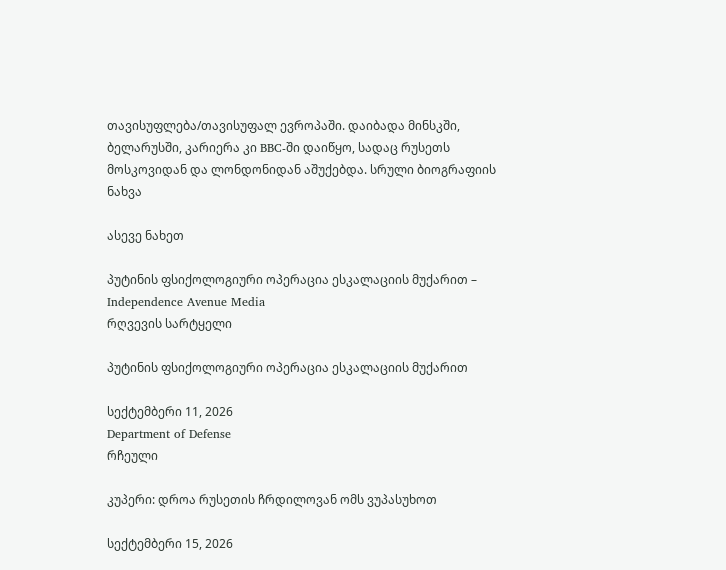თავისუფლება/თავისუფალ ევროპაში. დაიბადა მინსკში, ბელარუსში, კარიერა კი BBC-ში დაიწყო, სადაც რუსეთს მოსკოვიდან და ლონდონიდან აშუქებდა. სრული ბიოგრაფიის ნახვა

ასევე ნახეთ

პუტინის ფსიქოლოგიური ოპერაცია ესკალაციის მუქარით – Independence Avenue Media
რღვევის სარტყელი

პუტინის ფსიქოლოგიური ოპერაცია ესკალაციის მუქარით

სექტემბერი 11, 2026
Department of Defense
რჩეული

კუპერი: დროა რუსეთის ჩრდილოვან ომს ვუპასუხოთ

სექტემბერი 15, 2026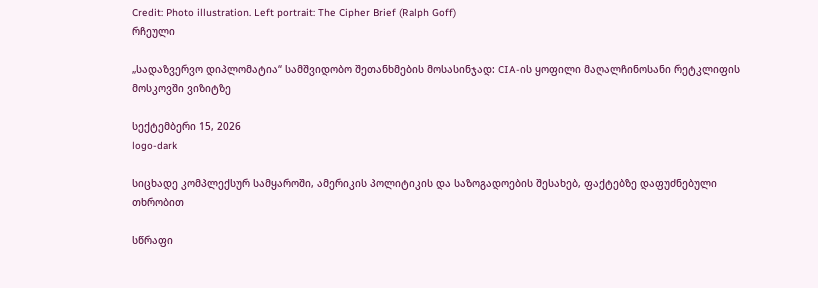Credit: Photo illustration. Left portrait: The Cipher Brief (Ralph Goff)
რჩეული

„სადაზვერვო დიპლომატია“ სამშვიდობო შეთანხმების მოსასინჯად: CIA-ის ყოფილი მაღალჩინოსანი რეტკლიფის მოსკოვში ვიზიტზე

სექტემბერი 15, 2026
logo-dark

სიცხადე კომპლექსურ სამყაროში, ამერიკის პოლიტიკის და საზოგადოების შესახებ, ფაქტებზე დაფუძნებული თხრობით

სწრაფი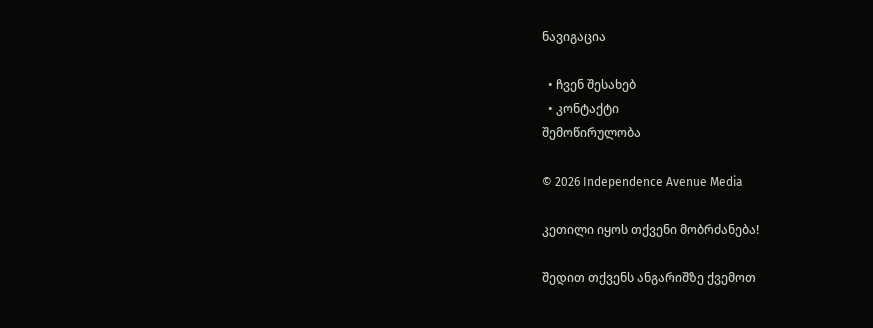ნავიგაცია

  • ჩვენ შესახებ
  • კონტაქტი
შემოწირულობა

© 2026 Independence Avenue Media

კეთილი იყოს თქვენი მობრძანება!

შედით თქვენს ანგარიშზე ქვემოთ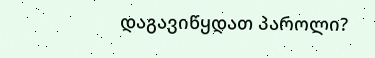დაგავიწყდათ პაროლი?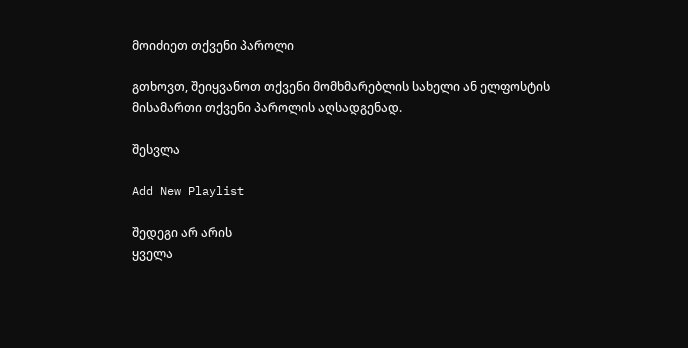მოიძიეთ თქვენი პაროლი

გთხოვთ, შეიყვანოთ თქვენი მომხმარებლის სახელი ან ელფოსტის მისამართი თქვენი პაროლის აღსადგენად.

შესვლა

Add New Playlist

შედეგი არ არის
ყველა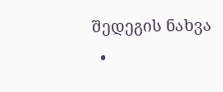შედეგის ნახვა
  •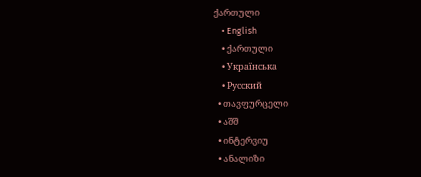ქართული
    • English
    • ქართული
    • Українська
    • Русский
  • თავფურცელი
  • აშშ
  • ინტერვიუ
  • ანალიზი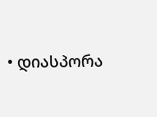• დიასპორა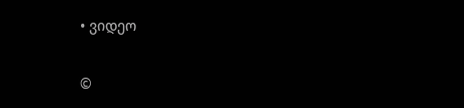• ვიდეო

©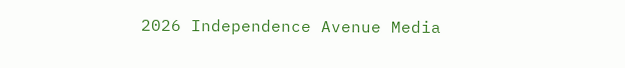2026 Independence Avenue Media